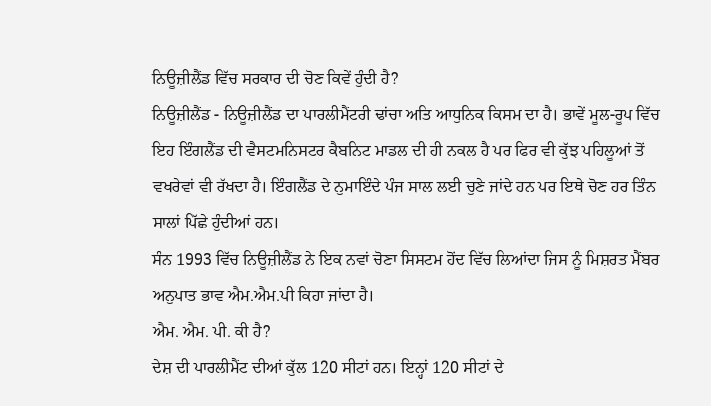ਨਿਊਜ਼ੀਲੈਂਡ ਵਿੱਚ ਸਰਕਾਰ ਦੀ ਚੋਣ ਕਿਵੇਂ ਹੁੰਦੀ ਹੈ?
ਨਿਊਜ਼ੀਲੈਂਡ - ਨਿਊਜ਼ੀਲੈਂਡ ਦਾ ਪਾਰਲੀਮੈਂਟਰੀ ਢਾਂਚਾ ਅਤਿ ਆਧੁਨਿਕ ਕਿਸਮ ਦਾ ਹੈ। ਭਾਵੇਂ ਮੂਲ-ਰੂਪ ਵਿੱਚ ਇਹ ਇੰਗਲੈਂਡ ਦੀ ਵੈਸਟਮਨਿਸਟਰ ਕੈਬਨਿਟ ਮਾਡਲ ਦੀ ਹੀ ਨਕਲ ਹੈ ਪਰ ਫਿਰ ਵੀ ਕੁੱਝ ਪਹਿਲੂਆਂ ਤੋਂ ਵਖਰੇਵਾਂ ਵੀ ਰੱਖਦਾ ਹੈ। ਇੰਗਲੈਂਡ ਦੇ ਨੁਮਾਇੰਦੇ ਪੰਜ ਸਾਲ ਲਈ ਚੁਣੇ ਜਾਂਦੇ ਹਨ ਪਰ ਇਥੇ ਚੋਣ ਹਰ ਤਿੰਨ ਸਾਲਾਂ ਪਿੱਛੇ ਹੁੰਦੀਆਂ ਹਨ।
ਸੰਨ 1993 ਵਿੱਚ ਨਿਊਜ਼ੀਲੈਂਡ ਨੇ ਇਕ ਨਵਾਂ ਚੋਣਾ ਸਿਸਟਮ ਹੋਂਦ ਵਿੱਚ ਲਿਆਂਦਾ ਜਿਸ ਨੂੰ ਮਿਸ਼ਰਤ ਮੈਂਬਰ ਅਨੁਪਾਤ ਭਾਵ ਐਮ.ਐਮ.ਪੀ ਕਿਹਾ ਜਾਂਦਾ ਹੈ।
ਐਮ. ਐਮ. ਪੀ. ਕੀ ਹੈ?
ਦੇਸ਼ ਦੀ ਪਾਰਲੀਮੈਂਟ ਦੀਆਂ ਕੁੱਲ 120 ਸੀਟਾਂ ਹਨ। ਇਨ੍ਹਾਂ 120 ਸੀਟਾਂ ਦੇ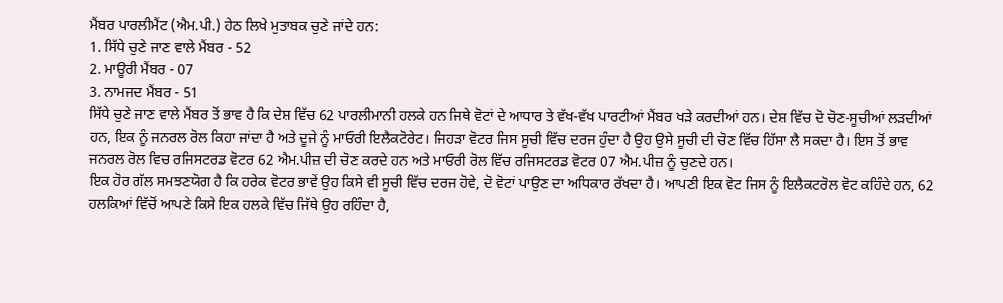ਮੈਂਬਰ ਪਾਰਲੀਮੈਂਟ (ਐਮ.ਪੀ.) ਹੇਠ ਲਿਖੇ ਮੁਤਾਬਕ ਚੁਣੇ ਜਾਂਦੇ ਹਨ:
1. ਸਿੱਧੇ ਚੁਣੇ ਜਾਣ ਵਾਲੇ ਮੈਂਬਰ - 52
2. ਮਾਊਰੀ ਮੈਂਬਰ - 07
3. ਨਾਮਜਦ ਮੈਂਬਰ - 51
ਸਿੱਧੇ ਚੁਣੇ ਜਾਣ ਵਾਲੇ ਮੈਂਬਰ ਤੋਂ ਭਾਵ ਹੈ ਕਿ ਦੇਸ਼ ਵਿੱਚ 62 ਪਾਰਲੀਮਾਨੀ ਹਲਕੇ ਹਨ ਜਿਥੇ ਵੋਟਾਂ ਦੇ ਆਧਾਰ ਤੇ ਵੱਖ-ਵੱਖ ਪਾਰਟੀਆਂ ਮੈਂਬਰ ਖੜੇ ਕਰਦੀਆਂ ਹਨ। ਦੇਸ਼ ਵਿੱਚ ਦੋ ਚੋਣ-ਸੂਚੀਆਂ ਲੜਦੀਆਂ ਹਨ, ਇਕ ਨੂੰ ਜਨਰਲ ਰੋਲ ਕਿਹਾ ਜਾਂਦਾ ਹੈ ਅਤੇ ਦੂਜੇ ਨੂੰ ਮਾਓਰੀ ਇਲੈਕਟੋਰੇਟ। ਜਿਹੜਾ ਵੋਟਰ ਜਿਸ ਸੂਚੀ ਵਿੱਚ ਦਰਜ ਹੁੰਦਾ ਹੈ ਉਹ ਉਸੇ ਸੂਚੀ ਦੀ ਚੋਣ ਵਿੱਚ ਹਿੱਸਾ ਲੈ ਸਕਦਾ ਹੈ। ਇਸ ਤੋਂ ਭਾਵ ਜਨਰਲ ਰੋਲ ਵਿਚ ਰਜਿਸਟਰਡ ਵੋਟਰ 62 ਐਮ.ਪੀਜ਼ ਦੀ ਚੋਣ ਕਰਦੇ ਹਨ ਅਤੇ ਮਾਓਰੀ ਰੋਲ ਵਿੱਚ ਰਜਿਸਟਰਡ ਵੋਟਰ 07 ਐਮ.ਪੀਜ਼ ਨੂੰ ਚੁਣਦੇ ਹਨ।
ਇਕ ਹੋਰ ਗੱਲ ਸਮਝਣਯੋਗ ਹੈ ਕਿ ਹਰੇਕ ਵੋਟਰ ਭਾਵੇਂ ਉਹ ਕਿਸੇ ਵੀ ਸੂਚੀ ਵਿੱਚ ਦਰਜ ਹੋਵੇ, ਦੋ ਵੋਟਾਂ ਪਾਉਣ ਦਾ ਅਧਿਕਾਰ ਰੱਖਦਾ ਹੈ। ਆਪਣੀ ਇਕ ਵੋਟ ਜਿਸ ਨੂੰ ਇਲੈਕਟਰੋਲ ਵੋਟ ਕਹਿੰਦੇ ਹਨ, 62 ਹਲਕਿਆਂ ਵਿੱਚੋਂ ਆਪਣੇ ਕਿਸੇ ਇਕ ਹਲਕੇ ਵਿੱਚ ਜਿੱਥੇ ਉਹ ਰਹਿੰਦਾ ਹੈ,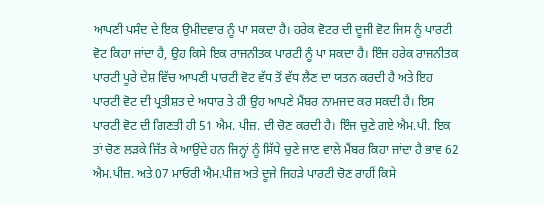ਆਪਣੀ ਪਸੰਦ ਦੇ ਇਕ ਉਮੀਦਵਾਰ ਨੂੰ ਪਾ ਸਕਦਾ ਹੈ। ਹਰੇਕ ਵੋਟਰ ਦੀ ਦੂਜੀ ਵੋਟ ਜਿਸ ਨੂੰ ਪਾਰਟੀ ਵੋਟ ਕਿਹਾ ਜਾਂਦਾ ਹੈ, ਉਹ ਕਿਸੇ ਇਕ ਰਾਜਨੀਤਕ ਪਾਰਟੀ ਨੂੰ ਪਾ ਸਕਦਾ ਹੈ। ਇੰਜ ਹਰੇਕ ਰਾਜਨੀਤਕ ਪਾਰਟੀ ਪੂਰੇ ਦੇਸ਼ ਵਿੱਚ ਆਪਣੀ ਪਾਰਟੀ ਵੋਟ ਵੱਧ ਤੋਂ ਵੱਧ ਲੈਣ ਦਾ ਯਤਨ ਕਰਦੀ ਹੈ ਅਤੇ ਇਹ ਪਾਰਟੀ ਵੋਟ ਦੀ ਪ੍ਰਤੀਸ਼ਤ ਦੇ ਅਧਾਰ ਤੇ ਹੀ ਉਹ ਆਪਣੇ ਮੈਂਬਰ ਨਾਮਜਦ ਕਰ ਸਕਦੀ ਹੈ। ਇਸ ਪਾਰਟੀ ਵੋਟ ਦੀ ਗਿਣਤੀ ਹੀ 51 ਐਮ. ਪੀਜ਼. ਦੀ ਚੋਣ ਕਰਦੀ ਹੈ। ਇੰਜ ਚੁਣੇ ਗਏ ਐਮ.ਪੀ. ਇਕ ਤਾਂ ਚੋਣ ਲੜਕੇ ਜਿੱਤ ਕੇ ਆਉਂਦੇ ਹਨ ਜਿਨ੍ਹਾਂ ਨੂੰ ਸਿੱਧੇ ਚੁਣੇ ਜਾਣ ਵਾਲੇ ਮੈਂਬਰ ਕਿਹਾ ਜਾਂਦਾ ਹੈ ਭਾਵ 62 ਐਮ.ਪੀਜ਼. ਅਤੇ 07 ਮਾਓਰੀ ਐਮ.ਪੀਜ਼ ਅਤੇ ਦੂਜੇ ਜਿਹੜੇ ਪਾਰਟੀ ਚੋਣ ਰਾਹੀਂ ਕਿਸੇ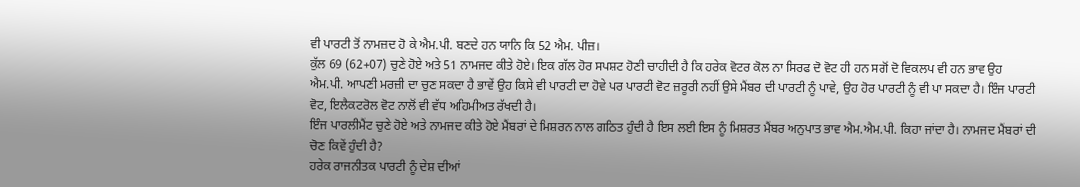ਵੀ ਪਾਰਟੀ ਤੋਂ ਨਾਮਜ਼ਦ ਹੋ ਕੇ ਐਮ.ਪੀ. ਬਣਦੇ ਹਨ ਯਾਨਿ ਕਿ 52 ਐਮ. ਪੀਜ਼।
ਕੁੱਲ 69 (62+07) ਚੁਣੇ ਹੋਏ ਅਤੇ 51 ਨਾਮਜਦ ਕੀਤੇ ਹੋਏ। ਇਕ ਗੱਲ ਹੋਰ ਸਪਸ਼ਟ ਹੋਣੀ ਚਾਹੀਦੀ ਹੈ ਕਿ ਹਰੇਕ ਵੋਟਰ ਕੋਲ ਨਾ ਸਿਰਫ ਦੋ ਵੋਟ ਹੀ ਹਨ ਸਗੋਂ ਦੋ ਵਿਕਲਪ ਵੀ ਹਨ ਭਾਵ ਉਹ ਐਮ.ਪੀ. ਆਪਣੀ ਮਰਜ਼ੀ ਦਾ ਚੁਣ ਸਕਦਾ ਹੈ ਭਾਵੇਂ ਉਹ ਕਿਸੇ ਵੀ ਪਾਰਟੀ ਦਾ ਹੋਵੇ ਪਰ ਪਾਰਟੀ ਵੋਟ ਜ਼ਰੂਰੀ ਨਹੀਂ ਉਸੇ ਮੈਂਬਰ ਦੀ ਪਾਰਟੀ ਨੂੰ ਪਾਵੇ, ਉਹ ਹੋਰ ਪਾਰਟੀ ਨੂੰ ਵੀ ਪਾ ਸਕਦਾ ਹੈ। ਇੰਜ ਪਾਰਟੀ ਵੋਟ, ਇਲੈਕਟਰੋਲ ਵੋਟ ਨਾਲੋਂ ਵੀ ਵੱਧ ਅਹਿਮੀਅਤ ਰੱਖਦੀ ਹੈ।
ਇੰਜ ਪਾਰਲੀਮੈਂਟ ਚੁਣੇ ਹੋਏ ਅਤੇ ਨਾਮਜਦ ਕੀਤੇ ਹੋਏ ਮੈਂਬਰਾਂ ਦੇ ਮਿਸ਼ਰਨ ਨਾਲ ਗਠਿਤ ਹੁੰਦੀ ਹੈ ਇਸ ਲਈ ਇਸ ਨੂੰ ਮਿਸ਼ਰਤ ਮੈਂਬਰ ਅਨੁਪਾਤ ਭਾਵ ਐਮ.ਐਮ.ਪੀ. ਕਿਹਾ ਜਾਂਦਾ ਹੈ। ਨਾਮਜਦ ਮੈਂਬਰਾਂ ਦੀ ਚੋਣ ਕਿਵੇਂ ਹੁੰਦੀ ਹੈ?
ਹਰੇਕ ਰਾਜਨੀਤਕ ਪਾਰਟੀ ਨੂੰ ਦੇਸ਼ ਦੀਆਂ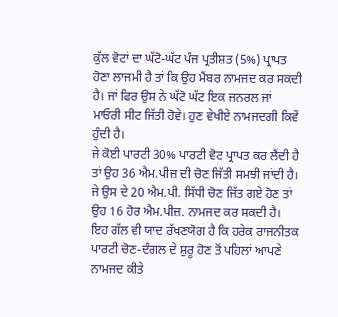ਕੁੱਲ ਵੋਟਾਂ ਦਾ ਘੱਟੋ-ਘੱਟ ਪੰਜ ਪ੍ਰਤੀਸ਼ਤ (5%) ਪ੍ਰਾਪਤ ਹੋਣਾ ਲਾਜਮੀ ਹੈ ਤਾਂ ਕਿ ਉਹ ਮੈਂਬਰ ਨਾਮਜਦ ਕਰ ਸਕਦੀ ਹੈ। ਜਾਂ ਫਿਰ ਉਸ ਨੇ ਘੱਟੋ ਘੱਟ ਇਕ ਜਨਰਲ ਜਾਂ ਮਾਓਰੀ ਸੀਟ ਜਿੱਤੀ ਹੋਵੇ। ਹੁਣ ਵੇਖੀਏ ਨਾਮਜਦਗੀ ਕਿਵੇਂ ਹੁੰਦੀ ਹੈ।
ਜੇ ਕੋਈ ਪਾਰਟੀ 30% ਪਾਰਟੀ ਵੋਟ ਪ੍ਰਾਪਤ ਕਰ ਲੈਂਦੀ ਹੈ ਤਾਂ ਉਹ 36 ਐਮ.ਪੀਜ਼ ਦੀ ਚੋਣ ਜਿੱਤੀ ਸਮਝੀ ਜਾਂਦੀ ਹੈ। ਜੇ ਉਸ ਦੇ 20 ਐਮ.ਪੀ. ਸਿੱਧੀ ਚੋਣ ਜਿੱਤ ਗਏ ਹੋਣ ਤਾਂ ਉਹ 16 ਹੋਰ ਐਮ.ਪੀਜ਼. ਨਾਮਜਦ ਕਰ ਸਕਦੀ ਹੈ।
ਇਹ ਗੱਲ ਵੀ ਯਾਦ ਰੱਖਣਯੋਗ ਹੈ ਕਿ ਹਰੇਕ ਰਾਜਨੀਤਕ ਪਾਰਟੀ ਚੋਣ-ਦੰਗਲ ਦੇ ਸ਼ੁਰੂ ਹੋਣ ਤੋਂ ਪਹਿਲਾਂ ਆਪਣੇ ਨਾਮਜਦ ਕੀਤੇ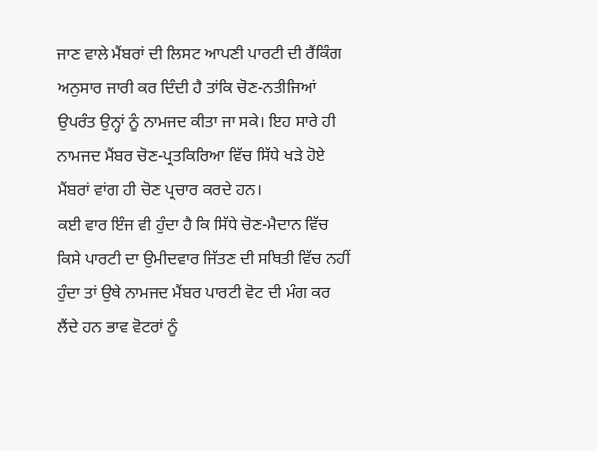ਜਾਣ ਵਾਲੇ ਮੈਂਬਰਾਂ ਦੀ ਲਿਸਟ ਆਪਣੀ ਪਾਰਟੀ ਦੀ ਰੈਂਕਿੰਗ ਅਨੁਸਾਰ ਜਾਰੀ ਕਰ ਦਿੰਦੀ ਹੈ ਤਾਂਕਿ ਚੋਣ-ਨਤੀਜਿਆਂ ਉਪਰੰਤ ਉਨ੍ਹਾਂ ਨੂੰ ਨਾਮਜਦ ਕੀਤਾ ਜਾ ਸਕੇ। ਇਹ ਸਾਰੇ ਹੀ ਨਾਮਜਦ ਮੈਂਬਰ ਚੋਣ-ਪ੍ਰਤਕਿਰਿਆ ਵਿੱਚ ਸਿੱਧੇ ਖੜੇ ਹੋਏ ਮੈਂਬਰਾਂ ਵਾਂਗ ਹੀ ਚੋਣ ਪ੍ਰਚਾਰ ਕਰਦੇ ਹਨ।
ਕਈ ਵਾਰ ਇੰਜ ਵੀ ਹੁੰਦਾ ਹੈ ਕਿ ਸਿੱਧੇ ਚੋਣ-ਮੈਦਾਨ ਵਿੱਚ ਕਿਸੇ ਪਾਰਟੀ ਦਾ ਉਮੀਦਵਾਰ ਜਿੱਤਣ ਦੀ ਸਥਿਤੀ ਵਿੱਚ ਨਹੀਂ ਹੁੰਦਾ ਤਾਂ ਉਥੇ ਨਾਮਜਦ ਮੈਂਬਰ ਪਾਰਟੀ ਵੋਟ ਦੀ ਮੰਗ ਕਰ ਲੈਂਦੇ ਹਨ ਭਾਵ ਵੋਟਰਾਂ ਨੂੰ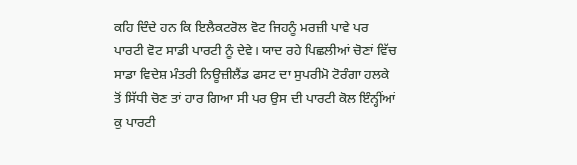ਕਹਿ ਦਿੰਦੇ ਹਨ ਕਿ ਇਲੈਕਟਰੋਲ ਵੋਟ ਜਿਹਨੂੰ ਮਰਜ਼ੀ ਪਾਵੇ ਪਰ ਪਾਰਟੀ ਵੋਟ ਸਾਡੀ ਪਾਰਟੀ ਨੂੰ ਦੇਵੇ। ਯਾਦ ਰਹੇ ਪਿਛਲੀਆਂ ਚੋਣਾਂ ਵਿੱਚ ਸਾਡਾ ਵਿਦੇਸ਼ ਮੰਤਰੀ ਨਿਊਜ਼ੀਲੈਂਡ ਫਸਟ ਦਾ ਸੁਪਰੀਮੋ ਟੋਰੰਗਾ ਹਲਕੇ ਤੋਂ ਸਿੱਧੀ ਚੋਣ ਤਾਂ ਹਾਰ ਗਿਆ ਸੀ ਪਰ ਉਸ ਦੀ ਪਾਰਟੀ ਕੋਲ ਇੰਨ੍ਹੀਂਆਂ ਕੁ ਪਾਰਟੀ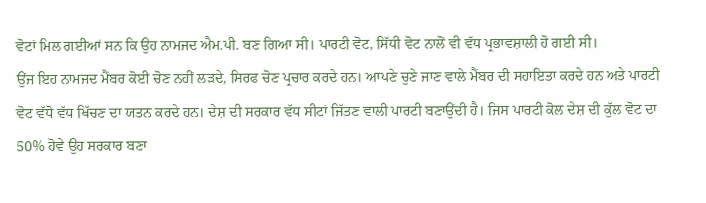ਵੋਟਾਂ ਮਿਲ ਗਈਆਂ ਸਨ ਕਿ ਉਹ ਨਾਮਜਦ ਐਮ.ਪੀ. ਬਣ ਗਿਆ ਸੀ। ਪਾਰਟੀ ਵੋਟ, ਸਿੱਧੀ ਵੋਟ ਨਾਲੋਂ ਵੀ ਵੱਧ ਪ੍ਰਭਾਵਸ਼ਾਲੀ ਹੋ ਗਈ ਸੀ।
ਉਂਜ ਇਹ ਨਾਮਜਦ ਮੈਂਬਰ ਕੋਈ ਚੋਣ ਨਹੀਂ ਲੜਦੇ, ਸਿਰਫ ਚੋਣ ਪ੍ਰਚਾਰ ਕਰਦੇ ਹਨ। ਆਪਣੇ ਚੁਣੇ ਜਾਣ ਵਾਲੇ ਮੈਂਬਰ ਦੀ ਸਹਾਇਤਾ ਕਰਦੇ ਹਨ ਅਤੇ ਪਾਰਟੀ ਵੋਟ ਵੱਧੋ ਵੱਧ ਖਿੱਚਣ ਦਾ ਯਤਨ ਕਰਦੇ ਹਨ। ਦੇਸ਼ ਦੀ ਸਰਕਾਰ ਵੱਧ ਸੀਟਾਂ ਜਿੱਤਣ ਵਾਲੀ ਪਾਰਟੀ ਬਣਾਉਂਦੀ ਹੈ। ਜਿਸ ਪਾਰਟੀ ਕੋਲ ਦੇਸ਼ ਦੀ ਕੁੱਲ ਵੋਟ ਦਾ 50% ਹੋਵੇ ਉਹ ਸਰਕਾਰ ਬਣਾ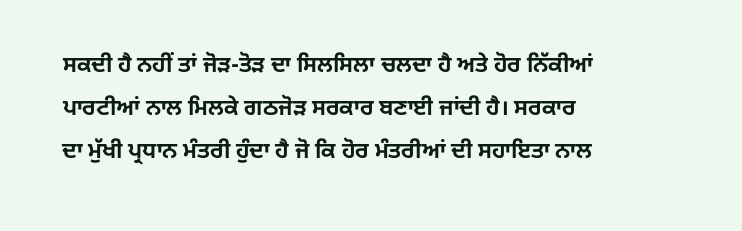ਸਕਦੀ ਹੈ ਨਹੀਂ ਤਾਂ ਜੋੜ-ਤੋੜ ਦਾ ਸਿਲਸਿਲਾ ਚਲਦਾ ਹੈ ਅਤੇ ਹੋਰ ਨਿੱਕੀਆਂ ਪਾਰਟੀਆਂ ਨਾਲ ਮਿਲਕੇ ਗਠਜੋੜ ਸਰਕਾਰ ਬਣਾਈ ਜਾਂਦੀ ਹੈ। ਸਰਕਾਰ ਦਾ ਮੁੱਖੀ ਪ੍ਰਧਾਨ ਮੰਤਰੀ ਹੁੰਦਾ ਹੈ ਜੋ ਕਿ ਹੋਰ ਮੰਤਰੀਆਂ ਦੀ ਸਹਾਇਤਾ ਨਾਲ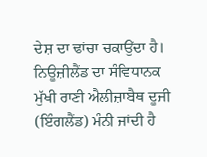ਦੇਸ਼ ਦਾ ਢਾਂਚਾ ਚਕਾਉਂਦਾ ਹੈ। ਨਿਊਜ਼ੀਲੈਂਡ ਦਾ ਸੰਵਿਧਾਨਕ ਮੁੱਖੀ ਰਾਣੀ ਐਲੀਜ਼ਾਬੈਥ ਦੂਜੀ (ਇੰਗਲੈਂਡ) ਮੰਨੀ ਜਾਂਦੀ ਹੈ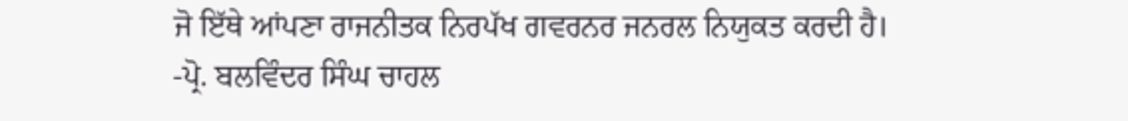ਜੋ ਇੱਥੇ ਆਂਪਣਾ ਰਾਜਨੀਤਕ ਨਿਰਪੱਖ ਗਵਰਨਰ ਜਨਰਲ ਨਿਯੁਕਤ ਕਰਦੀ ਹੈ।
-ਪ੍ਰੋ. ਬਲਵਿੰਦਰ ਸਿੰਘ ਚਾਹਲ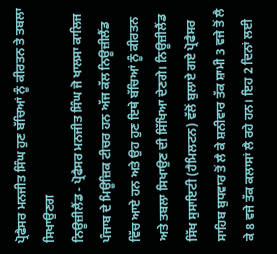ਪ੍ਰੋਫੈਸਰ ਮਨਜੀਤ ਸਿੰਘ ਹੁਣ ਬੱਚਿਆਂ ਨੂੰ ਕੀਰਤਨ ਤੇ ਤਬਲਾ ਸਿਖਾਉਣਗ
ਨਿਊਜ਼ੀਲੈਂਡ - ਪ੍ਰੋਫੈਸਰ ਮਨਜੀਤ ਸਿੰਘ ਜੋ ਖਾਲਸਾ ਕਾਲਿਜ ਪੰਜਾਬ ਦੇ ਮਿਊਜ਼ਿਕ ਟੀਚਰ ਹਨ ਅੱਜ ਕੱਲ ਨਿਊਜ਼ੀਲੈਂਡ ਵਿੱਚ ਆਏ ਹਨ ਅਤੇ ਉਹ ਹੁਣ ਇਥੇ ਬੱਚਿਆਂ ਨੂੰ ਕੀਰਤਨ ਅਤੇ ਤਬਲਾ ਸਿਖਾਉਣ ਦੀ ਸਿੱਖਿਆ ਦੇਣਗੇ। ਨਿਊਜ਼ੀਲੈਂਡ ਸਿੱਖ ਸੁਸਾਇਟੀ (ਹੈਮਿਲਟਨ) ਵੱਲੋਂ ਬੁਲਾਏ ਗਏ ਪ੍ਰੋਫੈਸਰ ਸਾਹਿਬ ਬੁਧਵਾਰ ਤੋਂ ਲੈ ਕੇ ਸ਼ਨੀਵਾਰ ਤੱਕ ਸ਼ਾਮੀ 3 ਵਜੇ ਤੋਂ ਲੈ ਕੇ 8 ਵਜੇ ਤੱਕ ਕਲਾਸਾਂ ਲੈ ਰਹੇ ਹਨ। ਇਹ 2 ਦਿਨਾਂ ਲਈ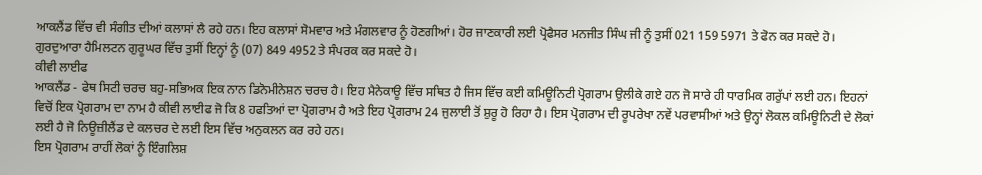ਆਕਲੈਂਡ ਵਿੱਚ ਵੀ ਸੰਗੀਤ ਦੀਆਂ ਕਲਾਸਾਂ ਲੈ ਰਹੇ ਹਨ। ਇਹ ਕਲਾਸਾਂ ਸੋਮਵਾਰ ਅਤੇ ਮੰਗਲਵਾਰ ਨੂੰ ਹੋਣਗੀਆਂ। ਹੋਰ ਜਾਣਕਾਰੀ ਲਈ ਪ੍ਰੋਫੈਸਰ ਮਨਜੀਤ ਸਿੰਘ ਜੀ ਨੂੰ ਤੁਸੀਂ 021 159 5971 ਤੇ ਫੋਨ ਕਰ ਸਕਦੇ ਹੋ। ਗੁਰਦੁਆਰਾ ਹੈਮਿਲਟਨ ਗੁਰੂਘਰ ਵਿੱਚ ਤੁਸੀਂ ਇਨ੍ਹਾਂ ਨੂੰ (07) 849 4952 ਤੇ ਸੰਪਰਕ ਕਰ ਸਕਦੇ ਹੋ।
ਕੀਵੀ ਲਾਈਫ
ਆਕਲੈਂਡ - ਫੇਥ ਸਿਟੀ ਚਰਚ ਬਹੁ-ਸਭਿਅਕ ਇਕ ਨਾਨ ਡਿਨੋਮੀਨੇਸ਼ਨ ਚਰਚ ਹੈ। ਇਹ ਮੈਨੇਕਾਊ ਵਿੱਚ ਸਥਿਤ ਹੈ ਜਿਸ ਵਿੱਚ ਕਈ ਕਮਿਊਨਿਟੀ ਪ੍ਰੋਗਰਾਮ ਉਲੀਕੇ ਗਏ ਹਨ ਜੋ ਸਾਰੇ ਹੀ ਧਾਰਮਿਕ ਗਰੁੱਪਾਂ ਲਈ ਹਨ। ਇਹਨਾਂ ਵਿਚੋਂ ਇਕ ਪ੍ਰੋਗਰਾਮ ਦਾ ਨਾਮ ਹੈ ਕੀਵੀ ਲਾਈਫ ਜੋ ਕਿ 8 ਹਫਤਿਆਂ ਦਾ ਪ੍ਰੋਗਰਾਮ ਹੈ ਅਤੇ ਇਹ ਪ੍ਰੋਗਰਾਮ 24 ਜੁਲਾਈ ਤੋਂ ਸ਼ੁਰੂ ਹੋ ਰਿਹਾ ਹੈ। ਇਸ ਪ੍ਰੋਗਰਾਮ ਦੀ ਰੂਪਰੇਖਾ ਨਵੇਂ ਪਰਵਾਸੀਆਂ ਅਤੇ ਉਨ੍ਹਾਂ ਲੋਕਲ ਕਮਿਊਨਿਟੀ ਦੇ ਲੋਕਾਂ ਲਈ ਹੈ ਜੋ ਨਿਊਜ਼ੀਲੈਂਡ ਦੇ ਕਲਚਰ ਦੇ ਲਈ ਇਸ ਵਿੱਚ ਅਨੁਕਲਨ ਕਰ ਰਹੇ ਹਨ।
ਇਸ ਪ੍ਰੋਗਰਾਮ ਰਾਹੀਂ ਲੋਕਾਂ ਨੂੰ ਇੰਗਲਿਸ਼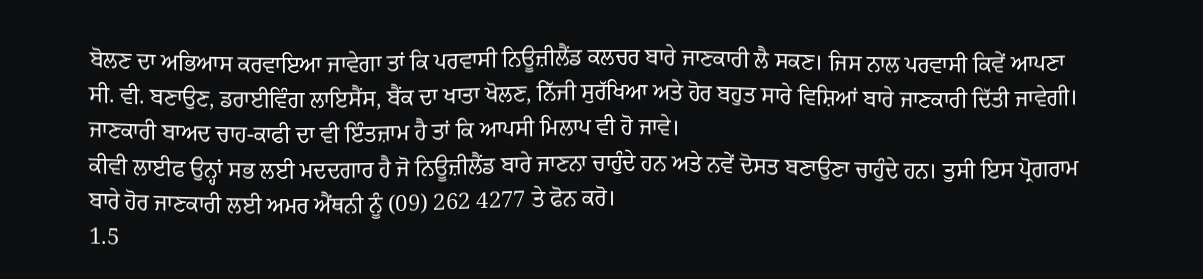ਬੋਲਣ ਦਾ ਅਭਿਆਸ ਕਰਵਾਇਆ ਜਾਵੇਗਾ ਤਾਂ ਕਿ ਪਰਵਾਸੀ ਨਿਊਜ਼ੀਲੈਂਡ ਕਲਚਰ ਬਾਰੇ ਜਾਣਕਾਰੀ ਲੈ ਸਕਣ। ਜਿਸ ਨਾਲ ਪਰਵਾਸੀ ਕਿਵੇਂ ਆਪਣਾ ਸੀ. ਵੀ. ਬਣਾਉਣ, ਡਰਾਈਵਿੰਗ ਲਾਇਸੈਂਸ, ਬੈਂਕ ਦਾ ਖਾਤਾ ਖੋਲਣ, ਨਿੱਜੀ ਸੁਰੱਖਿਆ ਅਤੇ ਹੋਰ ਬਹੁਤ ਸਾਰੇ ਵਿਸ਼ਿਆਂ ਬਾਰੇ ਜਾਣਕਾਰੀ ਦਿੱਤੀ ਜਾਵੇਗੀ। ਜਾਣਕਾਰੀ ਬਾਅਦ ਚਾਹ-ਕਾਫੀ ਦਾ ਵੀ ਇੰਤਜ਼ਾਮ ਹੈ ਤਾਂ ਕਿ ਆਪਸੀ ਮਿਲਾਪ ਵੀ ਹੋ ਜਾਵੇ।
ਕੀਵੀ ਲਾਈਫ ਉਨ੍ਹਾਂ ਸਭ ਲਈ ਮਦਦਗਾਰ ਹੈ ਜੋ ਨਿਊਜ਼ੀਲੈਂਡ ਬਾਰੇ ਜਾਣਨਾ ਚਾਹੁੰਦੇ ਹਨ ਅਤੇ ਨਵੇਂ ਦੋਸਤ ਬਣਾਉਣਾ ਚਾਹੁੰਦੇ ਹਨ। ਤੁਸੀ ਇਸ ਪ੍ਰੋਗਰਾਮ ਬਾਰੇ ਹੋਰ ਜਾਣਕਾਰੀ ਲਈ ਅਮਰ ਐਂਥਨੀ ਨੂੰ (09) 262 4277 ਤੇ ਫੋਨ ਕਰੋ।
1.5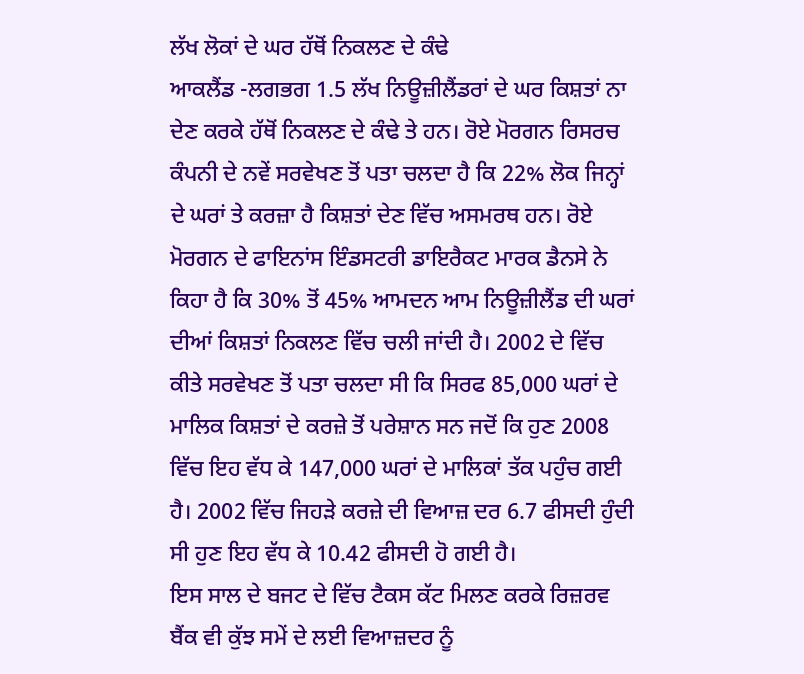ਲੱਖ ਲੋਕਾਂ ਦੇ ਘਰ ਹੱਥੋਂ ਨਿਕਲਣ ਦੇ ਕੰਢੇ
ਆਕਲੈਂਡ -ਲਗਭਗ 1.5 ਲੱਖ ਨਿਊਜ਼ੀਲੈਂਡਰਾਂ ਦੇ ਘਰ ਕਿਸ਼ਤਾਂ ਨਾ ਦੇਣ ਕਰਕੇ ਹੱਥੋਂ ਨਿਕਲਣ ਦੇ ਕੰਢੇ ਤੇ ਹਨ। ਰੋਏ ਮੋਰਗਨ ਰਿਸਰਚ ਕੰਪਨੀ ਦੇ ਨਵੇਂ ਸਰਵੇਖਣ ਤੋਂ ਪਤਾ ਚਲਦਾ ਹੈ ਕਿ 22% ਲੋਕ ਜਿਨ੍ਹਾਂ ਦੇ ਘਰਾਂ ਤੇ ਕਰਜ਼ਾ ਹੈ ਕਿਸ਼ਤਾਂ ਦੇਣ ਵਿੱਚ ਅਸਮਰਥ ਹਨ। ਰੋਏ ਮੋਰਗਨ ਦੇ ਫਾਇਨਾਂਸ ਇੰਡਸਟਰੀ ਡਾਇਰੈਕਟ ਮਾਰਕ ਡੈਨਸੇ ਨੇ ਕਿਹਾ ਹੈ ਕਿ 30% ਤੋਂ 45% ਆਮਦਨ ਆਮ ਨਿਊਜ਼ੀਲੈਂਡ ਦੀ ਘਰਾਂ ਦੀਆਂ ਕਿਸ਼ਤਾਂ ਨਿਕਲਣ ਵਿੱਚ ਚਲੀ ਜਾਂਦੀ ਹੈ। 2002 ਦੇ ਵਿੱਚ ਕੀਤੇ ਸਰਵੇਖਣ ਤੋਂ ਪਤਾ ਚਲਦਾ ਸੀ ਕਿ ਸਿਰਫ 85,000 ਘਰਾਂ ਦੇ ਮਾਲਿਕ ਕਿਸ਼ਤਾਂ ਦੇ ਕਰਜ਼ੇ ਤੋਂ ਪਰੇਸ਼ਾਨ ਸਨ ਜਦੋਂ ਕਿ ਹੁਣ 2008 ਵਿੱਚ ਇਹ ਵੱਧ ਕੇ 147,000 ਘਰਾਂ ਦੇ ਮਾਲਿਕਾਂ ਤੱਕ ਪਹੁੰਚ ਗਈ ਹੈ। 2002 ਵਿੱਚ ਜਿਹੜੇ ਕਰਜ਼ੇ ਦੀ ਵਿਆਜ਼ ਦਰ 6.7 ਫੀਸਦੀ ਹੁੰਦੀ ਸੀ ਹੁਣ ਇਹ ਵੱਧ ਕੇ 10.42 ਫੀਸਦੀ ਹੋ ਗਈ ਹੈ।
ਇਸ ਸਾਲ ਦੇ ਬਜਟ ਦੇ ਵਿੱਚ ਟੈਕਸ ਕੱਟ ਮਿਲਣ ਕਰਕੇ ਰਿਜ਼ਰਵ ਬੈਂਕ ਵੀ ਕੁੱਝ ਸਮੇਂ ਦੇ ਲਈ ਵਿਆਜ਼ਦਰ ਨੂੰ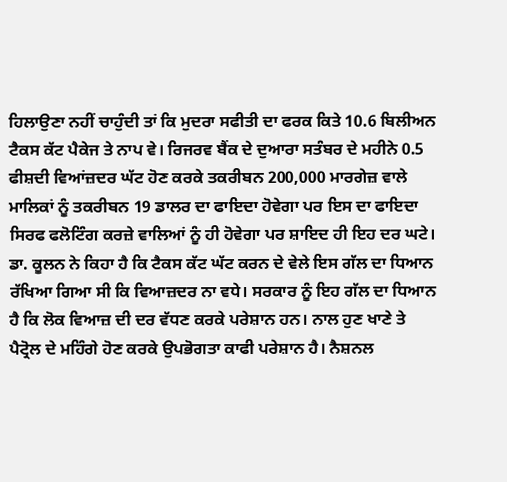ਹਿਲਾਉਣਾ ਨਹੀਂ ਚਾਹੁੰਦੀ ਤਾਂ ਕਿ ਮੁਦਰਾ ਸਫੀਤੀ ਦਾ ਫਰਕ ਕਿਤੇ 10.6 ਬਿਲੀਅਨ ਟੈਕਸ ਕੱਟ ਪੈਕੇਜ ਤੇ ਨਾਪ ਵੇ। ਰਿਜਰਵ ਬੈਂਕ ਦੇ ਦੁਆਰਾ ਸਤੰਬਰ ਦੇ ਮਹੀਨੇ 0.5 ਫੀਸ਼ਦੀ ਵਿਆਂਜ਼ਦਰ ਘੱਟ ਹੋਣ ਕਰਕੇ ਤਕਰੀਬਨ 200,000 ਮਾਰਗੇਜ਼ ਵਾਲੇ ਮਾਲਿਕਾਂ ਨੂੰ ਤਕਰੀਬਨ 19 ਡਾਲਰ ਦਾ ਫਾਇਦਾ ਹੋਵੇਗਾ ਪਰ ਇਸ ਦਾ ਫਾਇਦਾ ਸਿਰਫ ਫਲੋਟਿੰਗ ਕਰਜ਼ੇ ਵਾਲਿਆਂ ਨੂੰ ਹੀ ਹੋਵੇਗਾ ਪਰ ਸ਼ਾਇਦ ਹੀ ਇਹ ਦਰ ਘਟੇ। ਡਾ. ਕੂਲਨ ਨੇ ਕਿਹਾ ਹੈ ਕਿ ਟੈਕਸ ਕੱਟ ਘੱਟ ਕਰਨ ਦੇ ਵੇਲੇ ਇਸ ਗੱਲ ਦਾ ਧਿਆਨ ਰੱਖਿਆ ਗਿਆ ਸੀ ਕਿ ਵਿਆਜ਼ਦਰ ਨਾ ਵਧੇ। ਸਰਕਾਰ ਨੂੰ ਇਹ ਗੱਲ ਦਾ ਧਿਆਨ ਹੈ ਕਿ ਲੋਕ ਵਿਆਜ਼ ਦੀ ਦਰ ਵੱਧਣ ਕਰਕੇ ਪਰੇਸ਼ਾਨ ਹਨ। ਨਾਲ ਹੁਣ ਖਾਣੇ ਤੇ ਪੈਟ੍ਰੋਲ ਦੇ ਮਹਿੰਗੇ ਹੋਣ ਕਰਕੇ ਉਪਭੋਗਤਾ ਕਾਫੀ ਪਰੇਸ਼ਾਨ ਹੈ। ਨੈਸ਼ਨਲ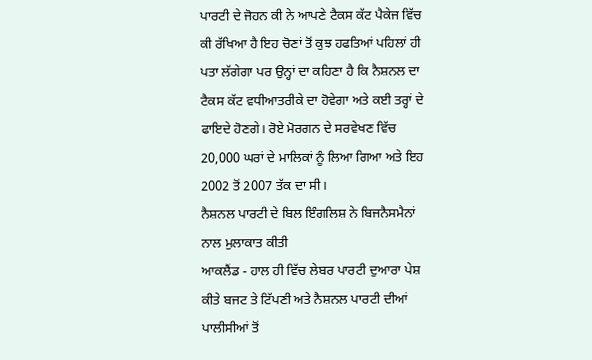ਪਾਰਟੀ ਦੇ ਜੋਹਨ ਕੀ ਨੇ ਆਪਣੇ ਟੈਕਸ ਕੱਟ ਪੈਕੇਜ ਵਿੱਚ ਕੀ ਰੱਖਿਆ ਹੈ ਇਹ ਚੋਣਾਂ ਤੋਂ ਕੁਝ ਹਫਤਿਆਂ ਪਹਿਲਾਂ ਹੀ ਪਤਾ ਲੱਗੇਗਾ ਪਰ ਉਨ੍ਹਾਂ ਦਾ ਕਹਿਣਾ ਹੈ ਕਿ ਨੈਸ਼ਨਲ ਦਾ ਟੈਕਸ ਕੱਟ ਵਧੀਆਤਰੀਕੇ ਦਾ ਹੋਵੇਗਾ ਅਤੇ ਕਈ ਤਰ੍ਹਾਂ ਦੇ ਫਾਇਦੇ ਹੋਣਗੇ। ਰੋਏ ਮੋਰਗਨ ਦੇ ਸਰਵੇਖਣ ਵਿੱਚ 20,000 ਘਰਾਂ ਦੇ ਮਾਲਿਕਾਂ ਨੂੰ ਲਿਆ ਗਿਆ ਅਤੇ ਇਹ 2002 ਤੋਂ 2007 ਤੱਕ ਦਾ ਸੀ।
ਨੈਸ਼ਨਲ ਪਾਰਟੀ ਦੇ ਬਿਲ ਇੰਗਲਿਸ਼ ਨੇ ਬਿਜਨੈਸਮੈਨਾਂ ਨਾਲ ਮੁਲਾਕਾਤ ਕੀਤੀ
ਆਕਲੈਂਡ - ਹਾਲ ਹੀ ਵਿੱਚ ਲੇਬਰ ਪਾਰਟੀ ਦੁਆਰਾ ਪੇਸ਼ ਕੀਤੇ ਬਜਟ ਤੇ ਟਿੱਪਣੀ ਅਤੇ ਨੈਸ਼ਨਲ ਪਾਰਟੀ ਦੀਆਂ ਪਾਲੀਸੀਆਂ ਤੋਂ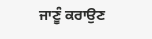ਜਾਣੂੰ ਕਰਾਉਣ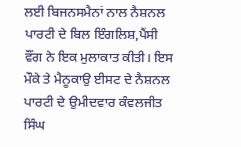ਲਈ ਬਿਜਨਸਮੈਨਾਂ ਨਾਲ ਨੈਸ਼ਨਲ ਪਾਰਟੀ ਦੇ ਬਿਲ ਇੰਗਲਿਸ਼,ਪੈਂਸੀ ਵੌਂਗ ਨੇ ਇਕ ਮੁਲਾਕਾਤ ਕੀਤੀ। ਇਸ ਮੌਕੇ ਤੇ ਮੈਨੂਕਾਉ ਈਸਟ ਦੇ ਨੈਸ਼ਨਲ ਪਾਰਟੀ ਦੇ ਉਮੀਦਵਾਰ ਕੰਵਲਜੀਤ ਸਿੰਘ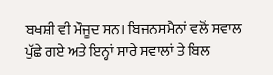ਬਖਸ਼ੀ ਵੀ ਮੌਜੂਦ ਸਨ। ਬਿਜਨਸਮੈਨਾਂ ਵਲੋਂ ਸਵਾਲ ਪੁੱਛੇ ਗਏ ਅਤੇ ਇਨ੍ਹਾਂ ਸਾਰੇ ਸਵਾਲਾਂ ਤੇ ਬਿਲ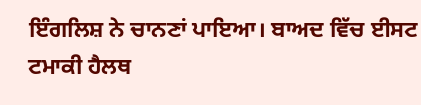ਇੰਗਲਿਸ਼ ਨੇ ਚਾਨਣਾਂ ਪਾਇਆ। ਬਾਅਦ ਵਿੱਚ ਈਸਟ ਟਮਾਕੀ ਹੈਲਥ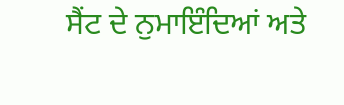ਸੈਂਟ ਦੇ ਨੁਮਾਇੰਦਿਆਂ ਅਤੇ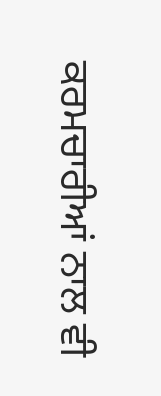ਕਰਮਚਾਰੀਆਂ ਨਾਲ ਵੀ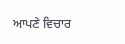ਆਪਣੇ ਵਿਚਾਰ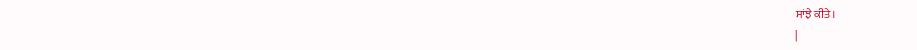ਸਾਂਝੇ ਕੀਤੇ।
|